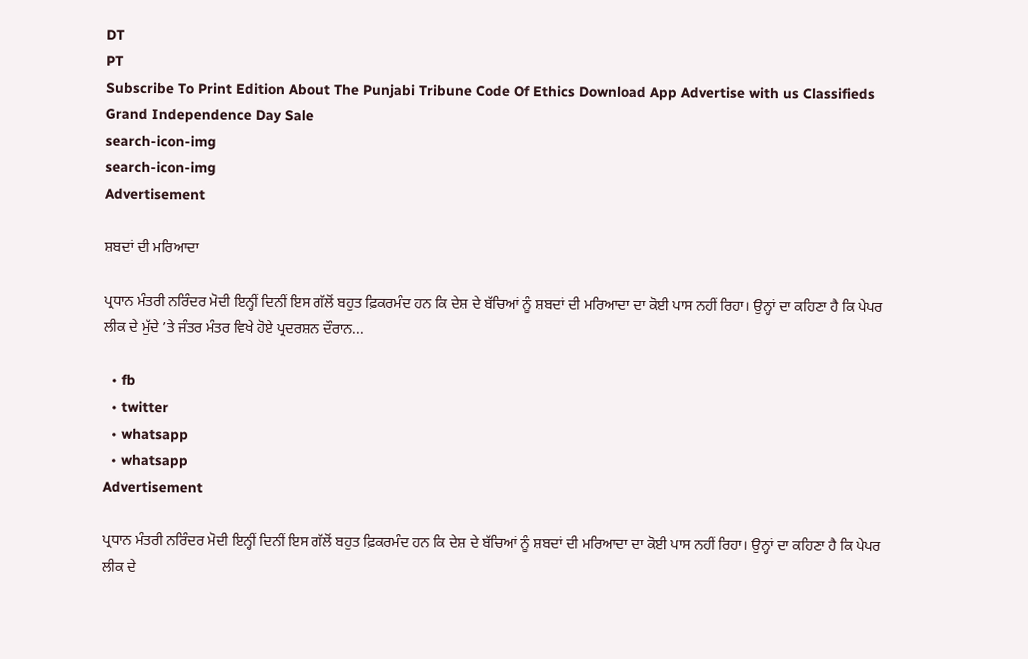DT
PT
Subscribe To Print Edition About The Punjabi Tribune Code Of Ethics Download App Advertise with us Classifieds
Grand Independence Day Sale
search-icon-img
search-icon-img
Advertisement

ਸ਼ਬਦਾਂ ਦੀ ਮਰਿਆਦਾ

ਪ੍ਰਧਾਨ ਮੰਤਰੀ ਨਰਿੰਦਰ ਮੋਦੀ ਇਨ੍ਹੀਂ ਦਿਨੀਂ ਇਸ ਗੱਲੋਂ ਬਹੁਤ ਫ਼ਿਕਰਮੰਦ ਹਨ ਕਿ ਦੇਸ਼ ਦੇ ਬੱਚਿਆਂ ਨੂੰ ਸ਼ਬਦਾਂ ਦੀ ਮਰਿਆਦਾ ਦਾ ਕੋਈ ਪਾਸ ਨਹੀਂ ਰਿਹਾ। ਉਨ੍ਹਾਂ ਦਾ ਕਹਿਣਾ ਹੈ ਕਿ ਪੇਪਰ ਲੀਕ ਦੇ ਮੁੱਦੇ ’ਤੇ ਜੰਤਰ ਮੰਤਰ ਵਿਖੇ ਹੋਏ ਪ੍ਰਦਰਸ਼ਨ ਦੌਰਾਨ...

  • fb
  • twitter
  • whatsapp
  • whatsapp
Advertisement

ਪ੍ਰਧਾਨ ਮੰਤਰੀ ਨਰਿੰਦਰ ਮੋਦੀ ਇਨ੍ਹੀਂ ਦਿਨੀਂ ਇਸ ਗੱਲੋਂ ਬਹੁਤ ਫ਼ਿਕਰਮੰਦ ਹਨ ਕਿ ਦੇਸ਼ ਦੇ ਬੱਚਿਆਂ ਨੂੰ ਸ਼ਬਦਾਂ ਦੀ ਮਰਿਆਦਾ ਦਾ ਕੋਈ ਪਾਸ ਨਹੀਂ ਰਿਹਾ। ਉਨ੍ਹਾਂ ਦਾ ਕਹਿਣਾ ਹੈ ਕਿ ਪੇਪਰ ਲੀਕ ਦੇ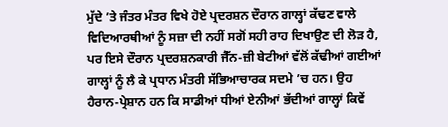ਮੁੱਦੇ ’ਤੇ ਜੰਤਰ ਮੰਤਰ ਵਿਖੇ ਹੋਏ ਪ੍ਰਦਰਸ਼ਨ ਦੌਰਾਨ ਗਾਲ੍ਹਾਂ ਕੱਢਣ ਵਾਲੇ ਵਿਦਿਆਰਥੀਆਂ ਨੂੰ ਸਜ਼ਾ ਦੀ ਨਹੀਂ ਸਗੋਂ ਸਹੀ ਰਾਹ ਦਿਖਾਉਣ ਦੀ ਲੋੜ ਹੈ, ਪਰ ਇਸੇ ਦੌਰਾਨ ਪ੍ਰਦਰਸ਼ਨਕਾਰੀ ਜੈੱਨ-ਜ਼ੀ ਬੇਟੀਆਂ ਵੱਲੋਂ ਕੱਢੀਆਂ ਗਈਆਂ ਗਾਲ੍ਹਾਂ ਨੂੰ ਲੈ ਕੇ ਪ੍ਰਧਾਨ ਮੰਤਰੀ ਸੱਭਿਆਚਾਰਕ ਸਦਮੇ ’ਚ ਹਨ। ਉਹ ਹੈਰਾਨ-ਪ੍ਰੇਸ਼ਾਨ ਹਨ ਕਿ ਸਾਡੀਆਂ ਧੀਆਂ ਏਨੀਆਂ ਭੱਦੀਆਂ ਗਾਲ੍ਹਾਂ ਕਿਵੇਂ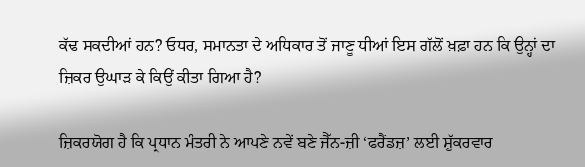ਕੱਢ ਸਕਦੀਆਂ ਹਨ? ਓਧਰ, ਸਮਾਨਤਾ ਦੇ ਅਧਿਕਾਰ ਤੋਂ ਜਾਣੂ ਧੀਆਂ ਇਸ ਗੱਲੋਂ ਖ਼ਫ਼ਾ ਹਨ ਕਿ ਉਨ੍ਹਾਂ ਦਾ ਜ਼ਿਕਰ ਉਘਾੜ ਕੇ ਕਿਉਂ ਕੀਤਾ ਗਿਆ ਹੈ?

ਜ਼ਿਕਰਯੋਗ ਹੈ ਕਿ ਪ੍ਰਧਾਨ ਮੰਤਰੀ ਨੇ ਆਪਣੇ ਨਵੇਂ ਬਣੇ ਜੈੱਨ-ਜ਼ੀ ‘ਫਰੈਂਡਜ਼’ ਲਈ ਸ਼ੁੱਕਰਵਾਰ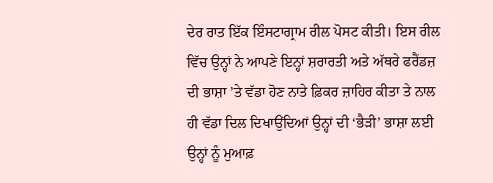ਦੇਰ ਰਾਤ ਇੱਕ ਇੰਸਟਾਗ੍ਰਾਮ ਰੀਲ ਪੋਸਟ ਕੀਤੀ। ਇਸ ਰੀਲ ਵਿੱਚ ਉਨ੍ਹਾਂ ਨੇ ਆਪਣੇ ਇਨ੍ਹਾਂ ਸ਼ਰਾਰਤੀ ਅਤੇ ਅੱਥਰੇ ਫਰੈਂਡਜ਼ ਦੀ ਭਾਸ਼ਾ ’ਤੇ ਵੱਡਾ ਹੋਣ ਨਾਤੇ ਫ਼ਿਕਰ ਜ਼ਾਹਿਰ ਕੀਤਾ ਤੇ ਨਾਲ ਹੀ ਵੱਡਾ ਦਿਲ ਦਿਖਾਉਂਦਿਆਂ ਉਨ੍ਹਾਂ ਦੀ ‘ਭੈੜੀ’ ਭਾਸ਼ਾ ਲਈ ਉਨ੍ਹਾਂ ਨੂੰ ਮੁਆਫ਼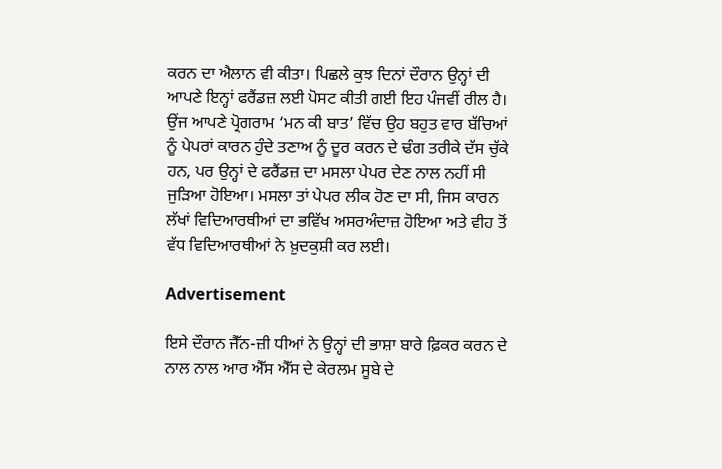ਕਰਨ ਦਾ ਐਲਾਨ ਵੀ ਕੀਤਾ। ਪਿਛਲੇ ਕੁਝ ਦਿਨਾਂ ਦੌਰਾਨ ਉਨ੍ਹਾਂ ਦੀ ਆਪਣੇ ਇਨ੍ਹਾਂ ਫਰੈਂਡਜ਼ ਲਈ ਪੋਸਟ ਕੀਤੀ ਗਈ ਇਹ ਪੰਜਵੀਂ ਰੀਲ ਹੈ। ਉਂਜ ਆਪਣੇ ਪ੍ਰੋਗਰਾਮ ‘ਮਨ ਕੀ ਬਾਤ’ ਵਿੱਚ ਉਹ ਬਹੁਤ ਵਾਰ ਬੱਚਿਆਂ ਨੂੰ ਪੇਪਰਾਂ ਕਾਰਨ ਹੁੰਦੇ ਤਣਾਅ ਨੂੰ ਦੂਰ ਕਰਨ ਦੇ ਢੰਗ ਤਰੀਕੇ ਦੱਸ ਚੁੱਕੇ ਹਨ, ਪਰ ਉਨ੍ਹਾਂ ਦੇ ਫਰੈਂਡਜ਼ ਦਾ ਮਸਲਾ ਪੇਪਰ ਦੇਣ ਨਾਲ ਨਹੀਂ ਸੀ ਜੁੜਿਆ ਹੋਇਆ। ਮਸਲਾ ਤਾਂ ਪੇਪਰ ਲੀਕ ਹੋਣ ਦਾ ਸੀ, ਜਿਸ ਕਾਰਨ ਲੱਖਾਂ ਵਿਦਿਆਰਥੀਆਂ ਦਾ ਭਵਿੱਖ ਅਸਰਅੰਦਾਜ਼ ਹੋਇਆ ਅਤੇ ਵੀਹ ਤੋਂ ਵੱਧ ਵਿਦਿਆਰਥੀਆਂ ਨੇ ਖ਼ੁਦਕੁਸ਼ੀ ਕਰ ਲਈ।

Advertisement

ਇਸੇ ਦੌਰਾਨ ਜੈੱਨ-ਜ਼ੀ ਧੀਆਂ ਨੇ ਉਨ੍ਹਾਂ ਦੀ ਭਾਸ਼ਾ ਬਾਰੇ ਫ਼ਿਕਰ ਕਰਨ ਦੇ ਨਾਲ ਨਾਲ ਆਰ ਐੱਸ ਐੱਸ ਦੇ ਕੇਰਲਮ ਸੂਬੇ ਦੇ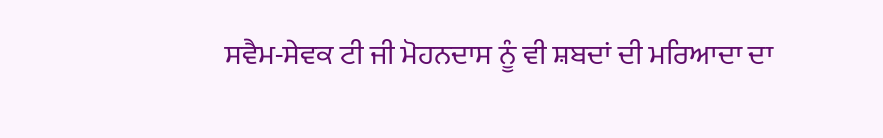ਸਵੈਮ-ਸੇਵਕ ਟੀ ਜੀ ਮੋਹਨਦਾਸ ਨੂੰ ਵੀ ਸ਼ਬਦਾਂ ਦੀ ਮਰਿਆਦਾ ਦਾ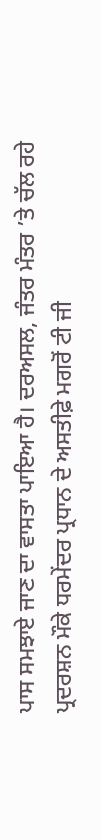ਪਾਸ ਸਮਝਾਏ ਜਾਣ ਦਾ ਵਾਸਤਾ ਪਾਇਆ ਹੈ। ਦਰਅਸਲ, ਜੰਤਰ ਮੰਤਰ ’ਤੇ ਚੱਲ ਰਹੇ ਪ੍ਰਦਰਸ਼ਨ ਮੌਕੇ ਧਰਮੇਂਦਰ ਪ੍ਰਧਾਨ ਦੇ ਅਸਤੀਫ਼ੇ ਮਗਰੋਂ ਟੀ ਜੀ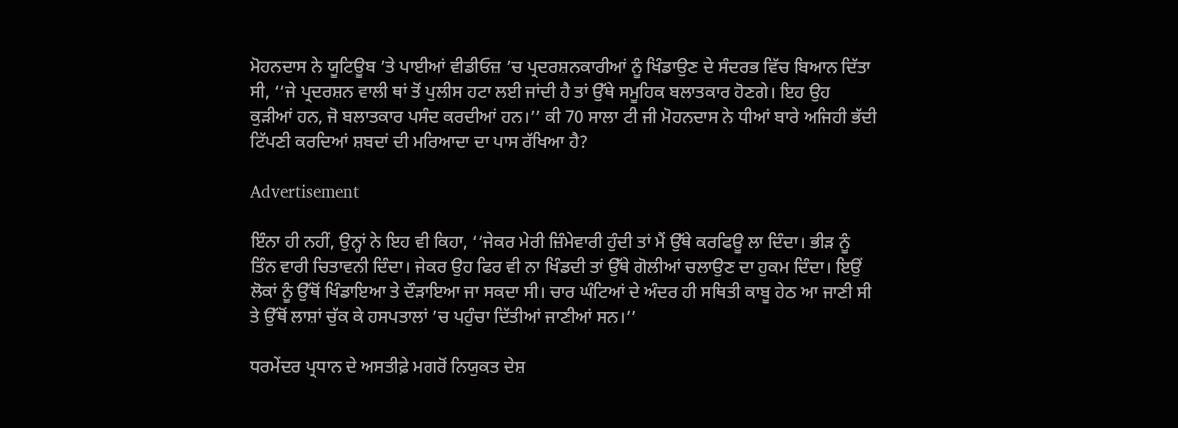ਮੋਹਨਦਾਸ ਨੇ ਯੂਟਿਊਬ ’ਤੇ ਪਾਈਆਂ ਵੀਡੀਓਜ਼ ’ਚ ਪ੍ਰਦਰਸ਼ਨਕਾਰੀਆਂ ਨੂੰ ਖਿੰਡਾਉਣ ਦੇ ਸੰਦਰਭ ਵਿੱਚ ਬਿਆਨ ਦਿੱਤਾ ਸੀ, ‘‘ਜੇ ਪ੍ਰਦਰਸ਼ਨ ਵਾਲੀ ਥਾਂ ਤੋਂ ਪੁਲੀਸ ਹਟਾ ਲਈ ਜਾਂਦੀ ਹੈ ਤਾਂ ਉੱਥੇ ਸਮੂਹਿਕ ਬਲਾਤਕਾਰ ਹੋਣਗੇ। ਇਹ ਉਹ ਕੁੜੀਆਂ ਹਨ, ਜੋ ਬਲਾਤਕਾਰ ਪਸੰਦ ਕਰਦੀਆਂ ਹਨ।’’ ਕੀ 70 ਸਾਲਾ ਟੀ ਜੀ ਮੋਹਨਦਾਸ ਨੇ ਧੀਆਂ ਬਾਰੇ ਅਜਿਹੀ ਭੱਦੀ ਟਿੱਪਣੀ ਕਰਦਿਆਂ ਸ਼ਬਦਾਂ ਦੀ ਮਰਿਆਦਾ ਦਾ ਪਾਸ ਰੱਖਿਆ ਹੈ?

Advertisement

ਇੰਨਾ ਹੀ ਨਹੀਂ, ਉਨ੍ਹਾਂ ਨੇ ਇਹ ਵੀ ਕਿਹਾ, ‘‘ਜੇਕਰ ਮੇਰੀ ਜ਼ਿੰਮੇਵਾਰੀ ਹੁੰਦੀ ਤਾਂ ਮੈਂ ਉੱਥੇ ਕਰਫਿਊ ਲਾ ਦਿੰਦਾ। ਭੀੜ ਨੂੰ ਤਿੰਨ ਵਾਰੀ ਚਿਤਾਵਨੀ ਦਿੰਦਾ। ਜੇਕਰ ਉਹ ਫਿਰ ਵੀ ਨਾ ਖਿੰਡਦੀ ਤਾਂ ਉੱਥੇ ਗੋਲੀਆਂ ਚਲਾਉਣ ਦਾ ਹੁਕਮ ਦਿੰਦਾ। ਇਉਂ ਲੋਕਾਂ ਨੂੰ ਉੱਥੋਂ ਖਿੰਡਾਇਆ ਤੇ ਦੌੜਾਇਆ ਜਾ ਸਕਦਾ ਸੀ। ਚਾਰ ਘੰਟਿਆਂ ਦੇ ਅੰਦਰ ਹੀ ਸਥਿਤੀ ਕਾਬੂ ਹੇਠ ਆ ਜਾਣੀ ਸੀ ਤੇ ਉੱਥੋਂ ਲਾਸ਼ਾਂ ਚੁੱਕ ਕੇ ਹਸਪਤਾਲਾਂ ’ਚ ਪਹੁੰਚਾ ਦਿੱਤੀਆਂ ਜਾਣੀਆਂ ਸਨ।’’

ਧਰਮੇਂਦਰ ਪ੍ਰਧਾਨ ਦੇ ਅਸਤੀਫ਼ੇ ਮਗਰੋਂ ਨਿਯੁਕਤ ਦੇਸ਼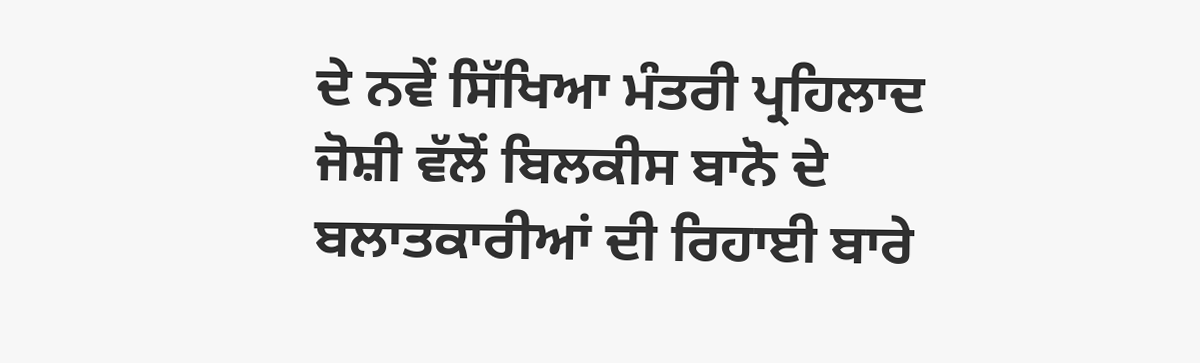ਦੇ ਨਵੇਂ ਸਿੱਖਿਆ ਮੰਤਰੀ ਪ੍ਰਹਿਲਾਦ ਜੋਸ਼ੀ ਵੱਲੋਂ ਬਿਲਕੀਸ ਬਾਨੋ ਦੇ ਬਲਾਤਕਾਰੀਆਂ ਦੀ ਰਿਹਾਈ ਬਾਰੇ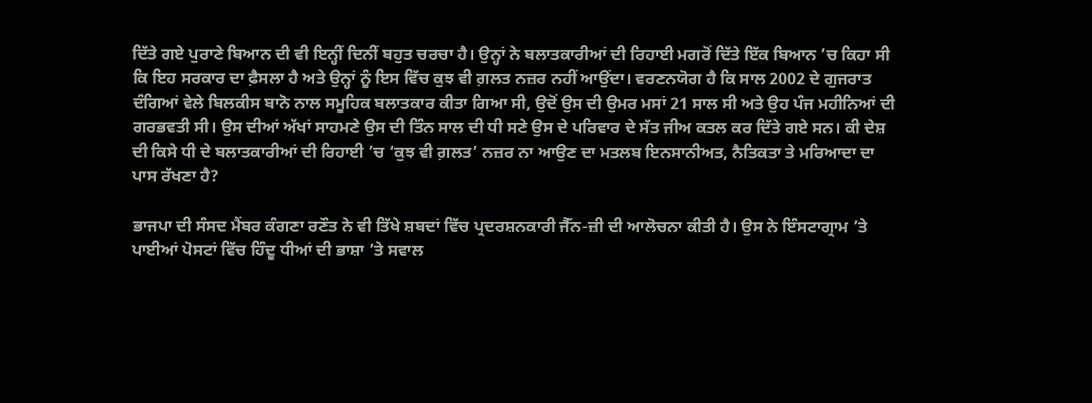ਦਿੱਤੇ ਗਏ ਪੁਰਾਣੇ ਬਿਆਨ ਦੀ ਵੀ ਇਨ੍ਹੀਂ ਦਿਨੀਂ ਬਹੁਤ ਚਰਚਾ ਹੈ। ਉਨ੍ਹਾਂ ਨੇ ਬਲਾਤਕਾਰੀਆਂ ਦੀ ਰਿਹਾਈ ਮਗਰੋਂ ਦਿੱਤੇ ਇੱਕ ਬਿਆਨ ’ਚ ਕਿਹਾ ਸੀ ਕਿ ਇਹ ਸਰਕਾਰ ਦਾ ਫ਼ੈਸਲਾ ਹੈ ਅਤੇ ਉਨ੍ਹਾਂ ਨੂੰ ਇਸ ਵਿੱਚ ਕੁਝ ਵੀ ਗ਼ਲਤ ਨਜ਼ਰ ਨਹੀਂ ਆਉਂਦਾ। ਵਰਣਨਯੋਗ ਹੈ ਕਿ ਸਾਲ 2002 ਦੇ ਗੁਜਰਾਤ ਦੰਗਿਆਂ ਵੇਲੇ ਬਿਲਕੀਸ ਬਾਨੋ ਨਾਲ ਸਮੂਹਿਕ ਬਲਾਤਕਾਰ ਕੀਤਾ ਗਿਆ ਸੀ, ਉਦੋਂ ਉਸ ਦੀ ਉਮਰ ਮਸਾਂ 21 ਸਾਲ ਸੀ ਅਤੇ ਉਹ ਪੰਜ ਮਹੀਨਿਆਂ ਦੀ ਗਰਭਵਤੀ ਸੀ। ਉਸ ਦੀਆਂ ਅੱਖਾਂ ਸਾਹਮਣੇ ਉਸ ਦੀ ਤਿੰਨ ਸਾਲ ਦੀ ਧੀ ਸਣੇ ਉਸ ਦੇ ਪਰਿਵਾਰ ਦੇ ਸੱਤ ਜੀਅ ਕਤਲ ਕਰ ਦਿੱਤੇ ਗਏ ਸਨ। ਕੀ ਦੇਸ਼ ਦੀ ਕਿਸੇ ਧੀ ਦੇ ਬਲਾਤਕਾਰੀਆਂ ਦੀ ਰਿਹਾਈ ’ਚ ‘ਕੁਝ ਵੀ ਗ਼ਲਤ’ ਨਜ਼ਰ ਨਾ ਆਉਣ ਦਾ ਮਤਲਬ ਇਨਸਾਨੀਅਤ, ਨੈਤਿਕਤਾ ਤੇ ਮਰਿਆਦਾ ਦਾ ਪਾਸ ਰੱਖਣਾ ਹੈ?

ਭਾਜਪਾ ਦੀ ਸੰਸਦ ਮੈਂਬਰ ਕੰਗਣਾ ਰਣੌਤ ਨੇ ਵੀ ਤਿੱਖੇ ਸ਼ਬਦਾਂ ਵਿੱਚ ਪ੍ਰਦਰਸ਼ਨਕਾਰੀ ਜੈੱਨ-ਜ਼ੀ ਦੀ ਆਲੋਚਨਾ ਕੀਤੀ ਹੈ। ਉਸ ਨੇ ਇੰਸਟਾਗ੍ਰਾਮ ’ਤੇ ਪਾਈਆਂ ਪੋਸਟਾਂ ਵਿੱਚ ਹਿੰਦੂ ਧੀਆਂ ਦੀ ਭਾਸ਼ਾ ’ਤੇ ਸਵਾਲ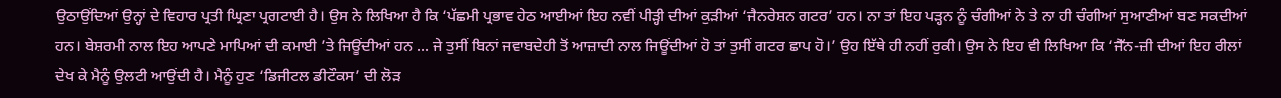ਉਠਾਉਂਦਿਆਂ ਉਨ੍ਹਾਂ ਦੇ ਵਿਹਾਰ ਪ੍ਰਤੀ ਘ੍ਰਿਣਾ ਪ੍ਰਗਟਾਈ ਹੈ। ਉਸ ਨੇ ਲਿਖਿਆ ਹੈ ਕਿ ‘ਪੱਛਮੀ ਪ੍ਰਭਾਵ ਹੇਠ ਆਈਆਂ ਇਹ ਨਵੀਂ ਪੀੜ੍ਹੀ ਦੀਆਂ ਕੁੜੀਆਂ ‘ਜੈਨਰੇਸ਼ਨ ਗਟਰ’ ਹਨ। ਨਾ ਤਾਂ ਇਹ ਪੜ੍ਹਨ ਨੂੰ ਚੰਗੀਆਂ ਨੇ ਤੇ ਨਾ ਹੀ ਚੰਗੀਆਂ ਸੁਆਣੀਆਂ ਬਣ ਸਕਦੀਆਂ ਹਨ। ਬੇਸ਼ਰਮੀ ਨਾਲ ਇਹ ਆਪਣੇ ਮਾਪਿਆਂ ਦੀ ਕਮਾਈ ’ਤੇ ਜਿਊਂਦੀਆਂ ਹਨ ... ਜੇ ਤੁਸੀਂ ਬਿਨਾਂ ਜਵਾਬਦੇਹੀ ਤੋਂ ਆਜ਼ਾਦੀ ਨਾਲ ਜਿਊਂਦੀਆਂ ਹੋ ਤਾਂ ਤੁਸੀਂ ਗਟਰ ਛਾਪ ਹੋ।’ ਉਹ ਇੱਥੇ ਹੀ ਨਹੀਂ ਰੁਕੀ। ਉਸ ਨੇ ਇਹ ਵੀ ਲਿਖਿਆ ਕਿ ‘ਜੈੱਨ-ਜ਼ੀ ਦੀਆਂ ਇਹ ਰੀਲਾਂ ਦੇਖ ਕੇ ਮੈਨੂੰ ਉਲਟੀ ਆਉਂਦੀ ਹੈ। ਮੈਨੂੰ ਹੁਣ ‘ਡਿਜੀਟਲ ਡੀਟੌਕਸ’ ਦੀ ਲੋੜ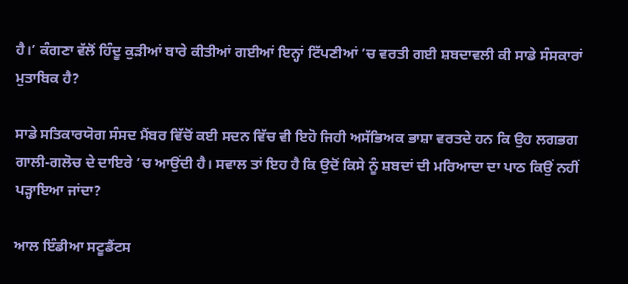ਹੈ।’ ਕੰਗਣਾ ਵੱਲੋਂ ਹਿੰਦੂ ਕੁੜੀਆਂ ਬਾਰੇ ਕੀਤੀਆਂ ਗਈਆਂ ਇਨ੍ਹਾਂ ਟਿੱਪਣੀਆਂ ’ਚ ਵਰਤੀ ਗਈ ਸ਼ਬਦਾਵਲੀ ਕੀ ਸਾਡੇ ਸੰਸਕਾਰਾਂ ਮੁਤਾਬਿਕ ਹੈ?

ਸਾਡੇ ਸਤਿਕਾਰਯੋਗ ਸੰਸਦ ਮੈਂਬਰ ਵਿੱਚੋਂ ਕਈ ਸਦਨ ਵਿੱਚ ਵੀ ਇਹੋ ਜਿਹੀ ਅਸੱਭਿਅਕ ਭਾਸ਼ਾ ਵਰਤਦੇ ਹਨ ਕਿ ਉਹ ਲਗਭਗ ਗਾਲੀ-ਗਲੋਚ ਦੇ ਦਾਇਰੇ ’ਚ ਆਉਂਦੀ ਹੈ। ਸਵਾਲ ਤਾਂ ਇਹ ਹੈ ਕਿ ਉਦੋਂ ਕਿਸੇ ਨੂੰ ਸ਼ਬਦਾਂ ਦੀ ਮਰਿਆਦਾ ਦਾ ਪਾਠ ਕਿਉਂ ਨਹੀਂ ਪੜ੍ਹਾਇਆ ਜਾਂਦਾ?

ਆਲ ਇੰਡੀਆ ਸਟੂਡੈਂਟਸ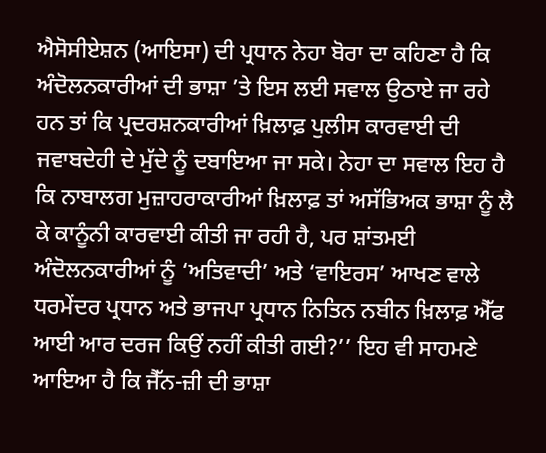ਐਸੋਸੀਏਸ਼ਨ (ਆਇਸਾ) ਦੀ ਪ੍ਰਧਾਨ ਨੇਹਾ ਬੋਰਾ ਦਾ ਕਹਿਣਾ ਹੈ ਕਿ ਅੰਦੋਲਨਕਾਰੀਆਂ ਦੀ ਭਾਸ਼ਾ ’ਤੇ ਇਸ ਲਈ ਸਵਾਲ ਉਠਾਏ ਜਾ ਰਹੇ ਹਨ ਤਾਂ ਕਿ ਪ੍ਰਦਰਸ਼ਨਕਾਰੀਆਂ ਖ਼ਿਲਾਫ਼ ਪੁਲੀਸ ਕਾਰਵਾਈ ਦੀ ਜਵਾਬਦੇਹੀ ਦੇ ਮੁੱਦੇ ਨੂੰ ਦਬਾਇਆ ਜਾ ਸਕੇ। ਨੇਹਾ ਦਾ ਸਵਾਲ ਇਹ ਹੈ ਕਿ ਨਾਬਾਲਗ ਮੁਜ਼ਾਹਰਾਕਾਰੀਆਂ ਖ਼ਿਲਾਫ਼ ਤਾਂ ਅਸੱਭਿਅਕ ਭਾਸ਼ਾ ਨੂੰ ਲੈ ਕੇ ਕਾਨੂੰਨੀ ਕਾਰਵਾਈ ਕੀਤੀ ਜਾ ਰਹੀ ਹੈ, ਪਰ ਸ਼ਾਂਤਮਈ ਅੰਦੋਲਨਕਾਰੀਆਂ ਨੂੰ ‘ਅਤਿਵਾਦੀ’ ਅਤੇ ‘ਵਾਇਰਸ’ ਆਖਣ ਵਾਲੇ ਧਰਮੇਂਦਰ ਪ੍ਰਧਾਨ ਅਤੇ ਭਾਜਪਾ ਪ੍ਰਧਾਨ ਨਿਤਿਨ ਨਬੀਨ ਖ਼ਿਲਾਫ਼ ਐੱਫ ਆਈ ਆਰ ਦਰਜ ਕਿਉਂ ਨਹੀਂ ਕੀਤੀ ਗਈ?’’ ਇਹ ਵੀ ਸਾਹਮਣੇ ਆਇਆ ਹੈ ਕਿ ਜੈੱਨ-ਜ਼ੀ ਦੀ ਭਾਸ਼ਾ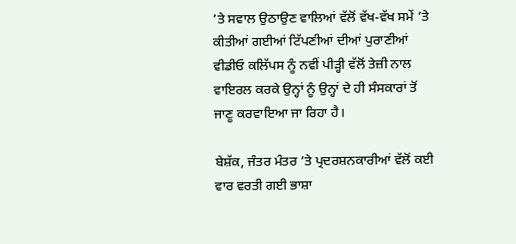’ਤੇ ਸਵਾਲ ਉਠਾਉਣ ਵਾਲਿਆਂ ਵੱਲੋਂ ਵੱਖ-ਵੱਖ ਸਮੇਂ ’ਤੇ ਕੀਤੀਆਂ ਗਈਆਂ ਟਿੱਪਣੀਆਂ ਦੀਆਂ ਪੁਰਾਣੀਆਂ ਵੀਡੀਓ ਕਲਿੱਪਸ ਨੂੰ ਨਵੀਂ ਪੀੜ੍ਹੀ ਵੱਲੋਂ ਤੇਜ਼ੀ ਨਾਲ ਵਾਇਰਲ ਕਰਕੇ ਉਨ੍ਹਾਂ ਨੂੰ ਉਨ੍ਹਾਂ ਦੇ ਹੀ ਸੰਸਕਾਰਾਂ ਤੋਂ ਜਾਣੂ ਕਰਵਾਇਆ ਜਾ ਰਿਹਾ ਹੈ।

ਬੇਸ਼ੱਕ, ਜੰਤਰ ਮੰਤਰ ’ਤੇ ਪ੍ਰਦਰਸ਼ਨਕਾਰੀਆਂ ਵੱਲੋਂ ਕਈ ਵਾਰ ਵਰਤੀ ਗਈ ਭਾਸ਼ਾ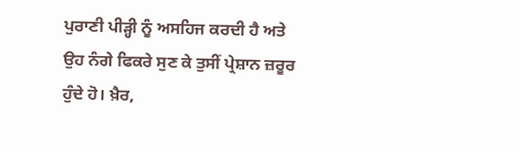ਪੁਰਾਣੀ ਪੀੜ੍ਹੀ ਨੂੰ ਅਸਹਿਜ ਕਰਦੀ ਹੈ ਅਤੇ ਉਹ ਨੰਗੇ ਫਿਕਰੇ ਸੁਣ ਕੇ ਤੁਸੀਂ ਪ੍ਰੇਸ਼ਾਨ ਜ਼ਰੂਰ ਹੁੰਦੇ ਹੋ। ਖ਼ੈਰ,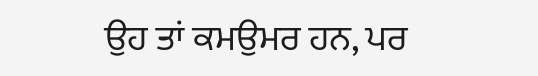ਉਹ ਤਾਂ ਕਮਉਮਰ ਹਨ, ਪਰ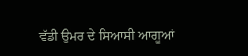ਵੱਡੀ ਉਮਰ ਦੇ ਸਿਆਸੀ ਆਗੂਆਂ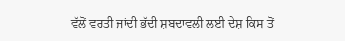ਵੱਲੋਂ ਵਰਤੀ ਜਾਂਦੀ ਭੱਦੀ ਸ਼ਬਦਾਵਲੀ ਲਈ ਦੇਸ਼ ਕਿਸ ਤੋਂ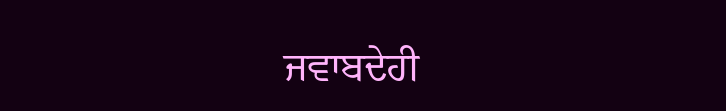ਜਵਾਬਦੇਹੀ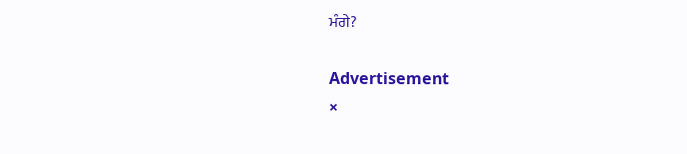ਮੰਗੇ?

Advertisement
×